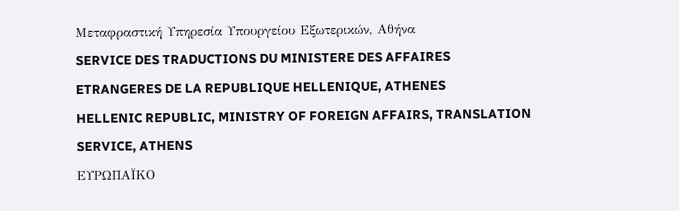Μεταφραστική Υπηρεσία Υπουργείου Εξωτερικών, Αθήνα
SERVICE DES TRADUCTIONS DU MINISTERE DES AFFAIRES ETRANGERES DE LA REPUBLIQUE HELLENIQUE, ATHENES
HELLENIC REPUBLIC, MINISTRY OF FOREIGN AFFAIRS, TRANSLATION SERVICE, ATHENS
ΕΥΡΩΠΑΪΚΟ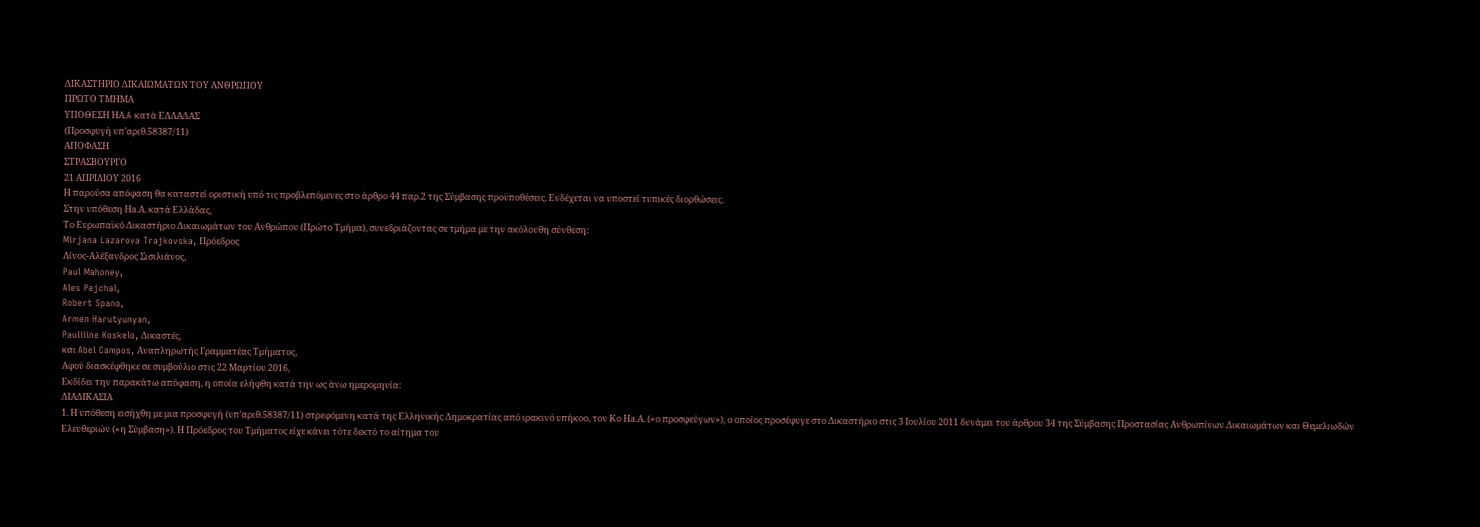ΔΙΚΑΣΤΗΡΙΟ ΔΙΚΑΙΩΜΑΤΩΝ ΤΟΥ ΑΝΘΡΩΠΟΥ
ΠΡΩΤΟ ΤΜΗΜΑ
ΥΠΟΘΕΣΗ ΗΑ.A κατά ΕΛΛΑΔΑΣ
(Προσφυγή υπ’αριθ.58387/11)
ΑΠΟΦΑΣΗ
ΣΤΡΑΣΒΟΥΡΓΟ
21 ΑΠΡΙΛΙΟΥ 2016
Η παρούσα απόφαση θα καταστεί οριστική υπό τις προβλεπόμενες στο άρθρο 44 παρ.2 της Σύμβασης προϋποθέσεις. Ενδέχεται να υποστεί τυπικές διορθώσεις.
Στην υπόθεση Ηa.Α. κατά Ελλάδας,
Το Ευρωπαϊκό Δικαστήριο Δικαιωμάτων του Ανθρώπου (Πρώτο Τμήμα), συνεδριάζοντας σε τμήμα με την ακόλουθη σύνθεση:
Mirjana Lazarova Trajkovska, Πρόεδρος
Λίνος-Aλέξανδρος Σισιλιάνος,
Paul Mahoney,
Ales Pejchal,
Robert Spano,
Armen Harutyunyan,
Pauliiine Koskelo, Δικαστές,
και Abel Campos, Αναπληρωτής Γραμματέας Τμήματος,
Αφού διασκέφθηκε σε συμβούλιο στις 22 Μαρτίου 2016,
Εκδίδει την παρακάτω απόφαση, η οποία ελήφθη κατά την ως άνω ημερομηνία:
ΔΙΑΔΙΚΑΣΙΑ
1. Η υπόθεση εισήχθη με μια προσφυγή (υπ’αριθ.58387/11) στρεφόμενη κατά της Ελληνικής Δημοκρατίας από ιρακινό υπήκοο, τον Κο Ηa.Α. («ο προσφεύγων»), ο οποίος προσέφυγε στο Δικαστήριο στις 3 Ιουλίου 2011 δυνάμει του άρθρου 34 της Σύμβασης Προστασίας Ανθρωπίνων Δικαιωμάτων και Θεμελιωδών Ελευθεριών («η Σύμβαση»). Η Πρόεδρος του Τμήματος είχε κάνει τότε δεκτό το αίτημα του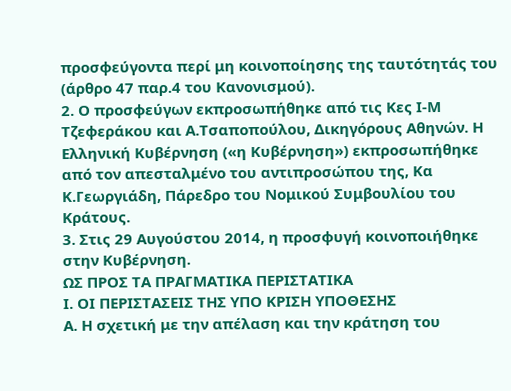προσφεύγοντα περί μη κοινοποίησης της ταυτότητάς του (άρθρο 47 παρ.4 του Κανονισμού).
2. Ο προσφεύγων εκπροσωπήθηκε από τις Κες Ι-Μ Τζεφεράκου και Α.Τσαποπούλου, Δικηγόρους Αθηνών. Η Ελληνική Κυβέρνηση («η Κυβέρνηση») εκπροσωπήθηκε από τον απεσταλμένο του αντιπροσώπου της, Κα Κ.Γεωργιάδη, Πάρεδρο του Νομικού Συμβουλίου του Κράτους.
3. Στις 29 Αυγούστου 2014, η προσφυγή κοινοποιήθηκε στην Κυβέρνηση.
ΩΣ ΠΡΟΣ ΤΑ ΠΡΑΓΜΑΤΙΚΑ ΠΕΡΙΣΤΑΤΙΚΑ
Ι. ΟΙ ΠΕΡΙΣΤΑΣΕΙΣ ΤΗΣ ΥΠΟ ΚΡΙΣΗ ΥΠΟΘΕΣΗΣ
Α. Η σχετική με την απέλαση και την κράτηση του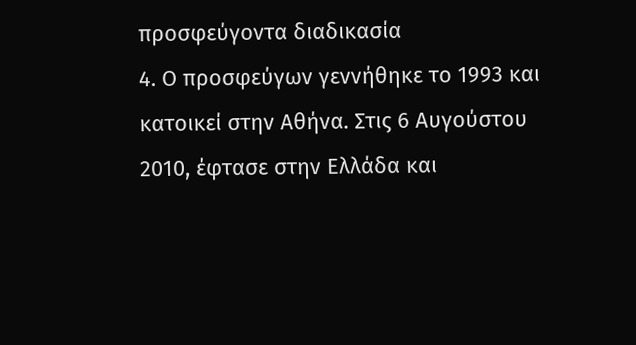προσφεύγοντα διαδικασία
4. Ο προσφεύγων γεννήθηκε το 1993 και κατοικεί στην Αθήνα. Στις 6 Αυγούστου 2010, έφτασε στην Ελλάδα και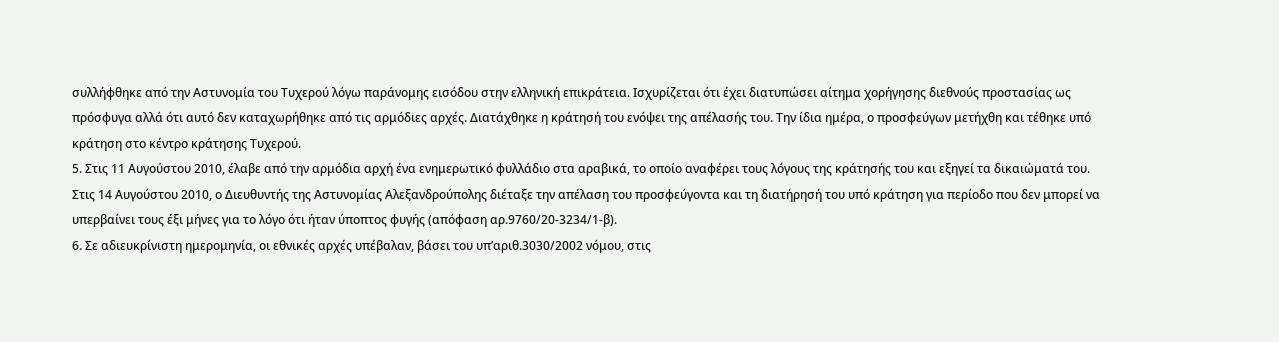συλλήφθηκε από την Αστυνομία του Τυχερού λόγω παράνομης εισόδου στην ελληνική επικράτεια. Ισχυρίζεται ότι έχει διατυπώσει αίτημα χορήγησης διεθνούς προστασίας ως πρόσφυγα αλλά ότι αυτό δεν καταχωρήθηκε από τις αρμόδιες αρχές. Διατάχθηκε η κράτησή του ενόψει της απέλασής του. Την ίδια ημέρα, ο προσφεύγων μετήχθη και τέθηκε υπό κράτηση στο κέντρο κράτησης Τυχερού.
5. Στις 11 Αυγούστου 2010, έλαβε από την αρμόδια αρχή ένα ενημερωτικό φυλλάδιο στα αραβικά, το οποίο αναφέρει τους λόγους της κράτησής του και εξηγεί τα δικαιώματά του. Στις 14 Αυγούστου 2010, ο Διευθυντής της Αστυνομίας Αλεξανδρούπολης διέταξε την απέλαση του προσφεύγοντα και τη διατήρησή του υπό κράτηση για περίοδο που δεν μπορεί να υπερβαίνει τους έξι μήνες για το λόγο ότι ήταν ύποπτος φυγής (απόφαση αρ.9760/20-3234/1-β).
6. Σε αδιευκρίνιστη ημερομηνία, οι εθνικές αρχές υπέβαλαν, βάσει του υπ’αριθ.3030/2002 νόμου, στις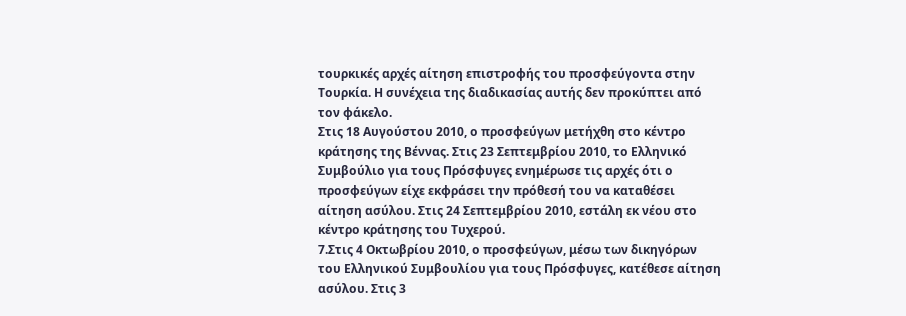τουρκικές αρχές αίτηση επιστροφής του προσφεύγοντα στην Τουρκία. Η συνέχεια της διαδικασίας αυτής δεν προκύπτει από τον φάκελο.
Στις 18 Αυγούστου 2010, ο προσφεύγων μετήχθη στο κέντρο κράτησης της Βέννας. Στις 23 Σεπτεμβρίου 2010, το Ελληνικό Συμβούλιο για τους Πρόσφυγες ενημέρωσε τις αρχές ότι ο προσφεύγων είχε εκφράσει την πρόθεσή του να καταθέσει αίτηση ασύλου. Στις 24 Σεπτεμβρίου 2010, εστάλη εκ νέου στο κέντρο κράτησης του Τυχερού.
7.Στις 4 Οκτωβρίου 2010, ο προσφεύγων, μέσω των δικηγόρων του Ελληνικού Συμβουλίου για τους Πρόσφυγες, κατέθεσε αίτηση ασύλου. Στις 3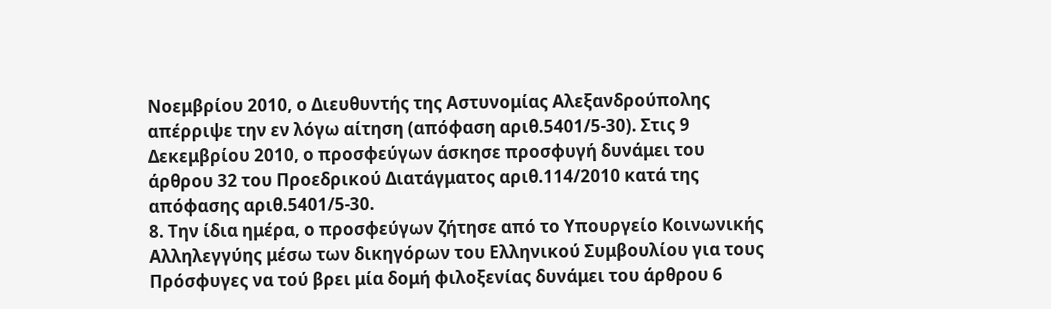Νοεμβρίου 2010, ο Διευθυντής της Αστυνομίας Αλεξανδρούπολης απέρριψε την εν λόγω αίτηση (απόφαση αριθ.5401/5-30). Στις 9 Δεκεμβρίου 2010, ο προσφεύγων άσκησε προσφυγή δυνάμει του άρθρου 32 του Προεδρικού Διατάγματος αριθ.114/2010 κατά της απόφασης αριθ.5401/5-30.
8. Την ίδια ημέρα, ο προσφεύγων ζήτησε από το Υπουργείο Κοινωνικής Αλληλεγγύης μέσω των δικηγόρων του Ελληνικού Συμβουλίου για τους Πρόσφυγες να τού βρει μία δομή φιλοξενίας δυνάμει του άρθρου 6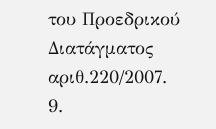του Προεδρικού Διατάγματος αριθ.220/2007.
9.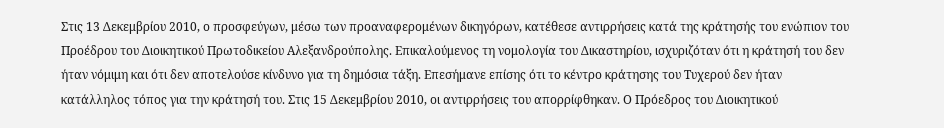Στις 13 Δεκεμβρίου 2010, ο προσφεύγων, μέσω των προαναφερομένων δικηγόρων, κατέθεσε αντιρρήσεις κατά της κράτησής του ενώπιον του Προέδρου του Διοικητικού Πρωτοδικείου Αλεξανδρούπολης. Επικαλούμενος τη νομολογία του Δικαστηρίου, ισχυριζόταν ότι η κράτησή του δεν ήταν νόμιμη και ότι δεν αποτελούσε κίνδυνο για τη δημόσια τάξη. Επεσήμανε επίσης ότι το κέντρο κράτησης του Τυχερού δεν ήταν κατάλληλος τόπος για την κράτησή του. Στις 15 Δεκεμβρίου 2010, οι αντιρρήσεις του απορρίφθηκαν. Ο Πρόεδρος του Διοικητικού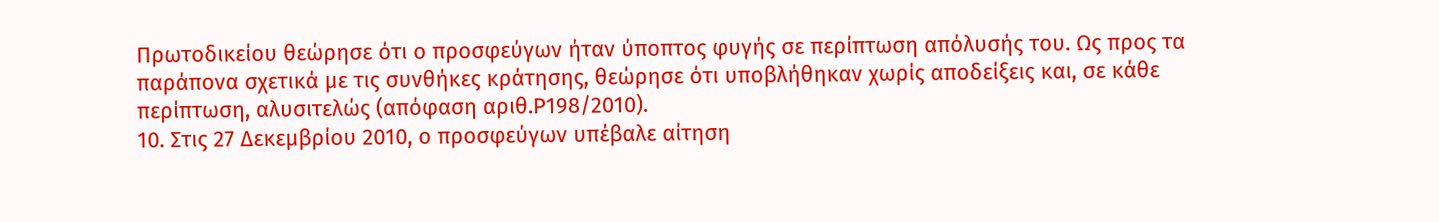Πρωτοδικείου θεώρησε ότι ο προσφεύγων ήταν ύποπτος φυγής σε περίπτωση απόλυσής του. Ως προς τα παράπονα σχετικά με τις συνθήκες κράτησης, θεώρησε ότι υποβλήθηκαν χωρίς αποδείξεις και, σε κάθε περίπτωση, αλυσιτελώς (απόφαση αριθ.Ρ198/2010).
10. Στις 27 Δεκεμβρίου 2010, ο προσφεύγων υπέβαλε αίτηση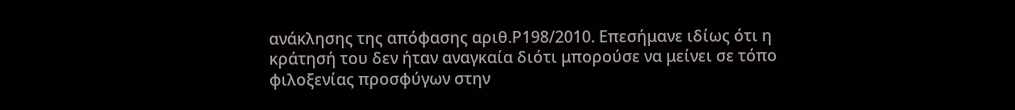ανάκλησης της απόφασης αριθ.Ρ198/2010. Επεσήμανε ιδίως ότι η κράτησή του δεν ήταν αναγκαία διότι μπορούσε να μείνει σε τόπο φιλοξενίας προσφύγων στην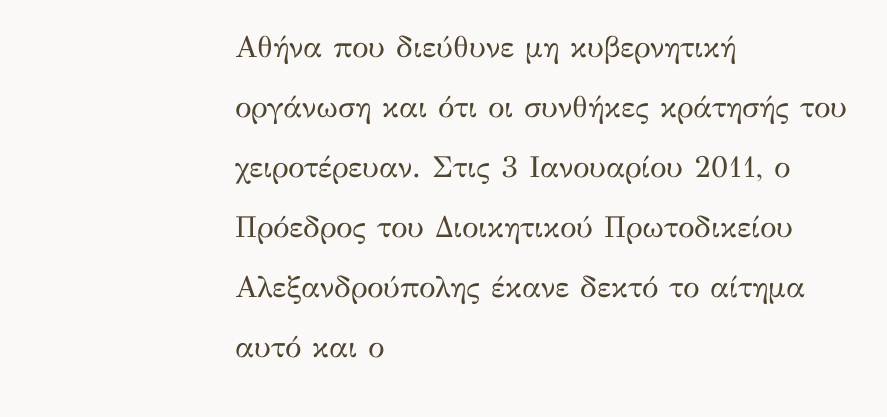Αθήνα που διεύθυνε μη κυβερνητική οργάνωση και ότι οι συνθήκες κράτησής του χειροτέρευαν. Στις 3 Ιανουαρίου 2011, ο Πρόεδρος του Διοικητικού Πρωτοδικείου Αλεξανδρούπολης έκανε δεκτό το αίτημα αυτό και ο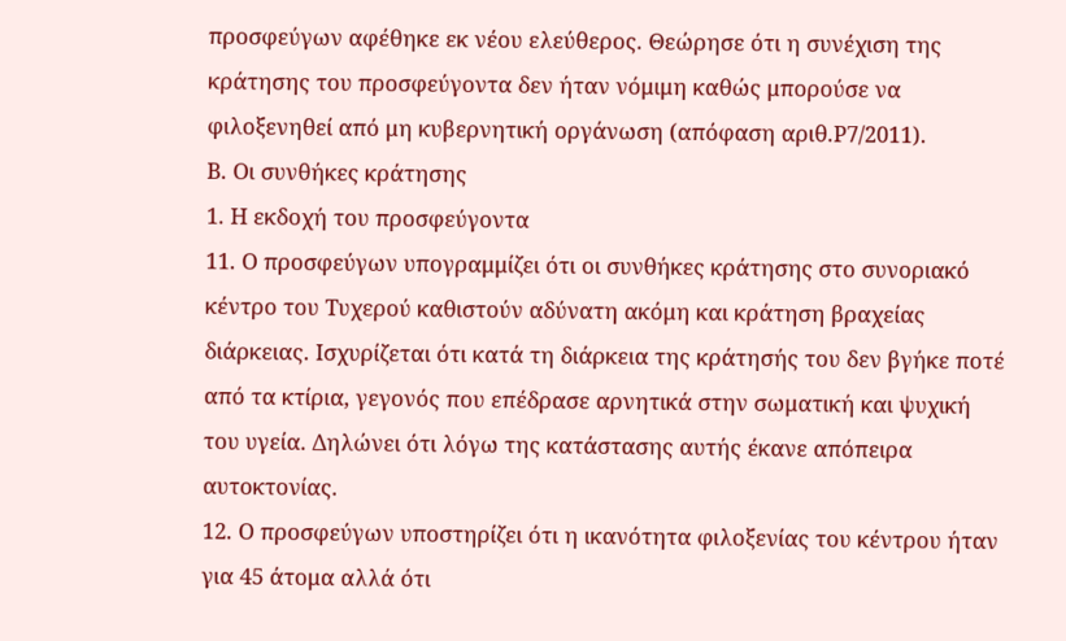προσφεύγων αφέθηκε εκ νέου ελεύθερος. Θεώρησε ότι η συνέχιση της κράτησης του προσφεύγοντα δεν ήταν νόμιμη καθώς μπορούσε να φιλοξενηθεί από μη κυβερνητική οργάνωση (απόφαση αριθ.Ρ7/2011).
Β. Οι συνθήκες κράτησης
1. Η εκδοχή του προσφεύγοντα
11. Ο προσφεύγων υπογραμμίζει ότι οι συνθήκες κράτησης στο συνοριακό κέντρο του Τυχερού καθιστούν αδύνατη ακόμη και κράτηση βραχείας διάρκειας. Ισχυρίζεται ότι κατά τη διάρκεια της κράτησής του δεν βγήκε ποτέ από τα κτίρια, γεγονός που επέδρασε αρνητικά στην σωματική και ψυχική του υγεία. Δηλώνει ότι λόγω της κατάστασης αυτής έκανε απόπειρα αυτοκτονίας.
12. Ο προσφεύγων υποστηρίζει ότι η ικανότητα φιλοξενίας του κέντρου ήταν για 45 άτομα αλλά ότι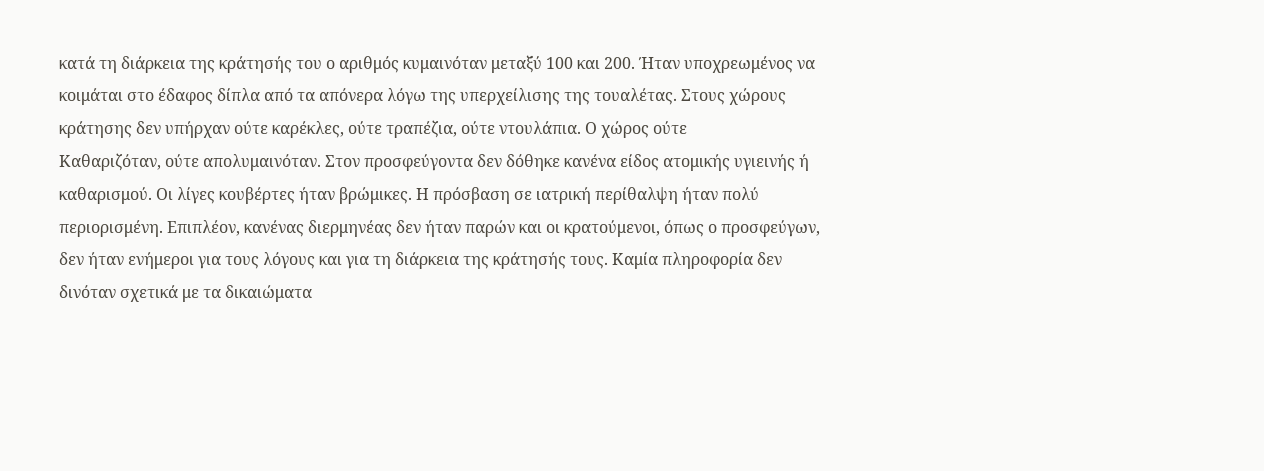κατά τη διάρκεια της κράτησής του ο αριθμός κυμαινόταν μεταξύ 100 και 200. Ήταν υποχρεωμένος να κοιμάται στο έδαφος δίπλα από τα απόνερα λόγω της υπερχείλισης της τουαλέτας. Στους χώρους κράτησης δεν υπήρχαν ούτε καρέκλες, ούτε τραπέζια, ούτε ντουλάπια. Ο χώρος ούτε
Καθαριζόταν, ούτε απολυμαινόταν. Στον προσφεύγοντα δεν δόθηκε κανένα είδος ατομικής υγιεινής ή καθαρισμού. Οι λίγες κουβέρτες ήταν βρώμικες. Η πρόσβαση σε ιατρική περίθαλψη ήταν πολύ περιορισμένη. Επιπλέον, κανένας διερμηνέας δεν ήταν παρών και οι κρατούμενοι, όπως ο προσφεύγων, δεν ήταν ενήμεροι για τους λόγους και για τη διάρκεια της κράτησής τους. Καμία πληροφορία δεν δινόταν σχετικά με τα δικαιώματα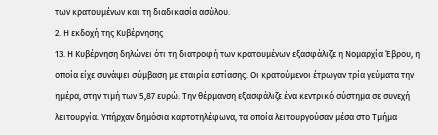των κρατουμένων και τη διαδικασία ασύλου.
2. Η εκδοχή της Κυβέρνησης
13. Η Κυβέρνηση δηλώνει ότι τη διατροφή των κρατουμένων εξασφάλιζε η Νομαρχία Έβρου, η οποία είχε συνάψει σύμβαση με εταιρία εστίασης. Οι κρατούμενοι έτρωγαν τρία γεύματα την ημέρα, στην τιμή των 5,87 ευρώ. Την θέρμανση εξασφάλιζε ένα κεντρικό σύστημα σε συνεχή λειτουργία. Υπήρχαν δημόσια καρτοτηλέφωνα, τα οποία λειτουργούσαν μέσα στο Τμήμα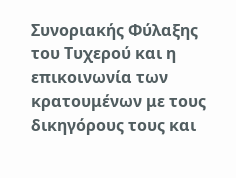Συνοριακής Φύλαξης του Τυχερού και η επικοινωνία των κρατουμένων με τους δικηγόρους τους και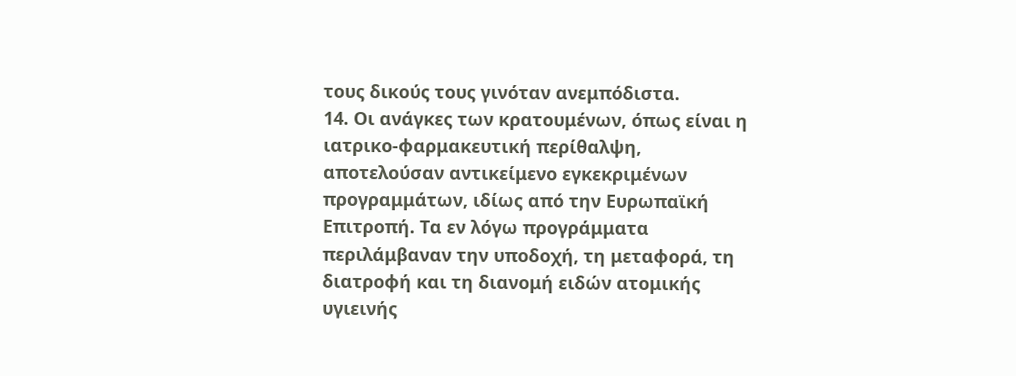τους δικούς τους γινόταν ανεμπόδιστα.
14. Οι ανάγκες των κρατουμένων, όπως είναι η ιατρικο-φαρμακευτική περίθαλψη, αποτελούσαν αντικείμενο εγκεκριμένων προγραμμάτων, ιδίως από την Ευρωπαϊκή Επιτροπή. Τα εν λόγω προγράμματα περιλάμβαναν την υποδοχή, τη μεταφορά, τη διατροφή και τη διανομή ειδών ατομικής υγιεινής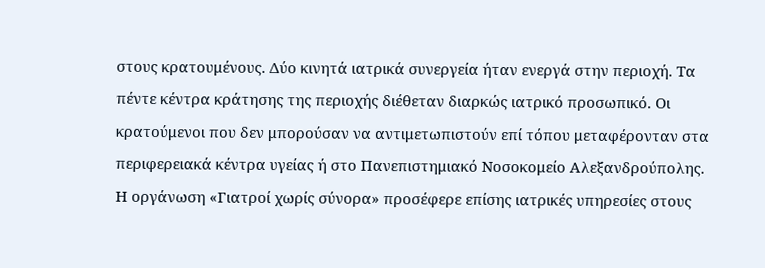στους κρατουμένους. Δύο κινητά ιατρικά συνεργεία ήταν ενεργά στην περιοχή. Τα πέντε κέντρα κράτησης της περιοχής διέθεταν διαρκώς ιατρικό προσωπικό. Οι κρατούμενοι που δεν μπορούσαν να αντιμετωπιστούν επί τόπου μεταφέρονταν στα περιφερειακά κέντρα υγείας ή στο Πανεπιστημιακό Νοσοκομείο Αλεξανδρούπολης. Η οργάνωση «Γιατροί χωρίς σύνορα» προσέφερε επίσης ιατρικές υπηρεσίες στους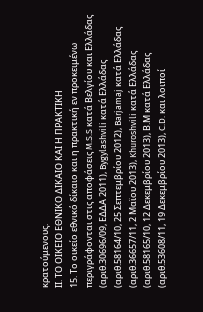κρατούμενους.
ΙΙ. ΤΟ ΟΙΚΕΙΟ ΕΘΝΙΚΟ ΔΙΚΑΙΟ ΚΑΙ Η ΠΡΑΚΤΙΚΗ
15. Το οικείο εθνικό δίκαιο και η πρακτική εν προκειμένω περιγράφονται στις αποφάσεις M.S.S κατά Βελγίου και Ελλάδας (αριθ.30696/09, ΕΔΔΑ 2011), Bygylashvili κατά Ελλάδας (αριθ.58164/10, 25 Σεπτεμβρίου 2012), Barjamaj κατά Ελλάδας (αριθ.36657/11, 2 Μαϊου 2013), Khuroshvili κατά Ελλάδας (αριθ.58165/10, 12 Δεκεμβρίου 2013), Β.Μ κατά Ελλάδας (αριθ.53608/11, 19 Δεκεμβρίου 2013), C.D. και λοιποί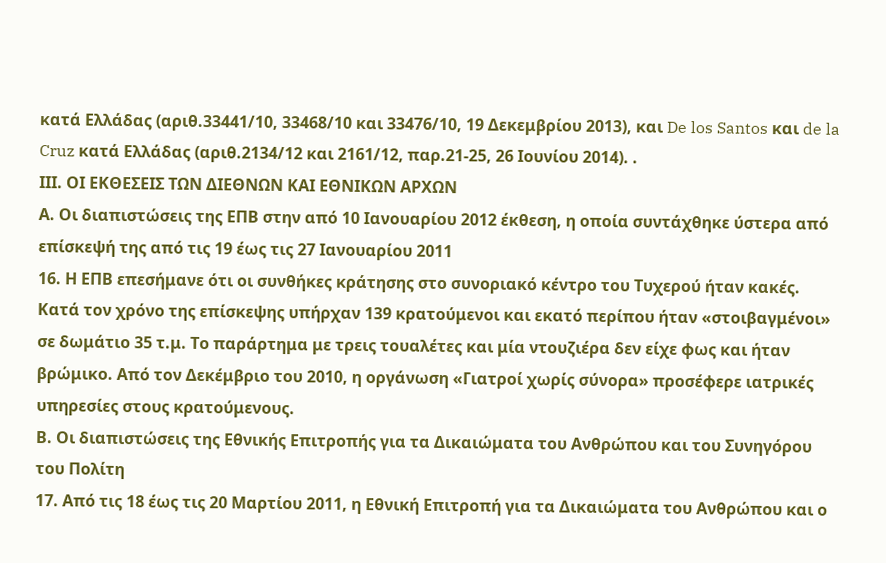κατά Ελλάδας (αριθ.33441/10, 33468/10 και 33476/10, 19 Δεκεμβρίου 2013), και De los Santos και de la Cruz κατά Ελλάδας (αριθ.2134/12 και 2161/12, παρ.21-25, 26 Ιουνίου 2014). .
ΙΙΙ. ΟΙ ΕΚΘΕΣΕΙΣ ΤΩΝ ΔΙΕΘΝΩΝ ΚΑΙ ΕΘΝΙΚΩΝ ΑΡΧΩΝ
Α. Οι διαπιστώσεις της ΕΠΒ στην από 10 Ιανουαρίου 2012 έκθεση, η οποία συντάχθηκε ύστερα από επίσκεψή της από τις 19 έως τις 27 Ιανουαρίου 2011
16. Η ΕΠΒ επεσήμανε ότι οι συνθήκες κράτησης στο συνοριακό κέντρο του Τυχερού ήταν κακές. Κατά τον χρόνο της επίσκεψης υπήρχαν 139 κρατούμενοι και εκατό περίπου ήταν «στοιβαγμένοι» σε δωμάτιο 35 τ.μ. Το παράρτημα με τρεις τουαλέτες και μία ντουζιέρα δεν είχε φως και ήταν βρώμικο. Από τον Δεκέμβριο του 2010, η οργάνωση «Γιατροί χωρίς σύνορα» προσέφερε ιατρικές υπηρεσίες στους κρατούμενους.
Β. Οι διαπιστώσεις της Εθνικής Επιτροπής για τα Δικαιώματα του Ανθρώπου και του Συνηγόρου του Πολίτη
17. Από τις 18 έως τις 20 Μαρτίου 2011, η Εθνική Επιτροπή για τα Δικαιώματα του Ανθρώπου και ο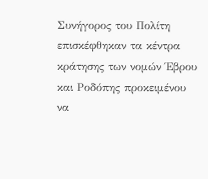Συνήγορος του Πολίτη επισκέφθηκαν τα κέντρα κράτησης των νομών Έβρου και Ροδόπης προκειμένου να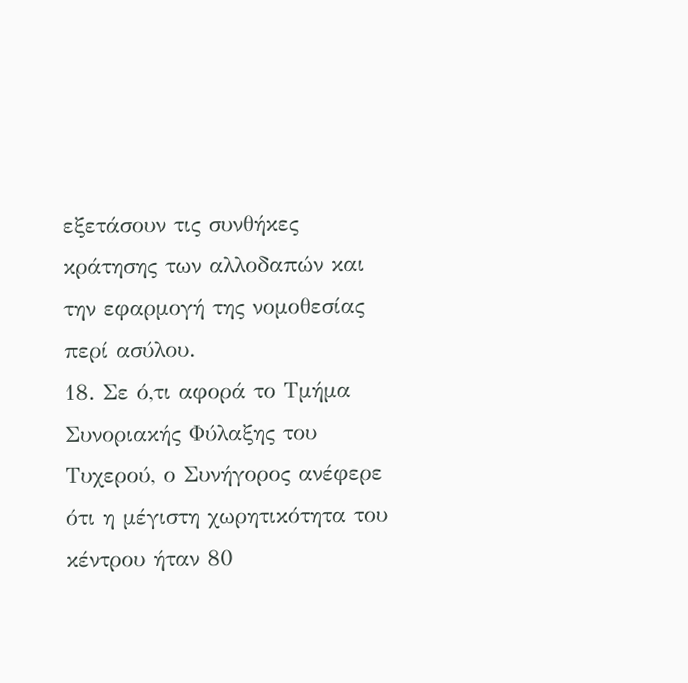εξετάσουν τις συνθήκες κράτησης των αλλοδαπών και την εφαρμογή της νομοθεσίας περί ασύλου.
18. Σε ό,τι αφορά το Τμήμα Συνοριακής Φύλαξης του Τυχερού, ο Συνήγορος ανέφερε ότι η μέγιστη χωρητικότητα του κέντρου ήταν 80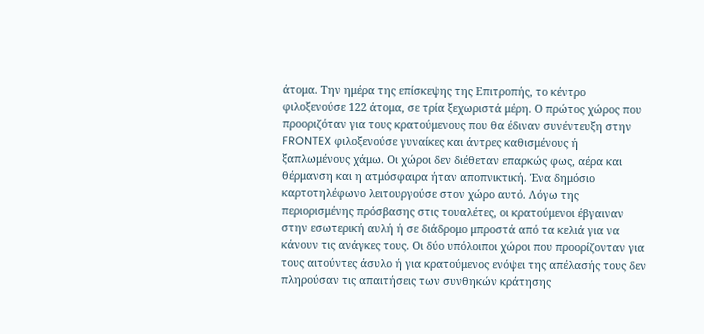άτομα. Την ημέρα της επίσκεψης της Επιτροπής, το κέντρο φιλοξενούσε 122 άτομα, σε τρία ξεχωριστά μέρη. Ο πρώτος χώρος που προοριζόταν για τους κρατούμενους που θα έδιναν συνέντευξη στην FRONTEX φιλοξενούσε γυναίκες και άντρες καθισμένους ή ξαπλωμένους χάμω. Οι χώροι δεν διέθεταν επαρκώς φως, αέρα και θέρμανση και η ατμόσφαιρα ήταν αποπνικτική. Ένα δημόσιο καρτοτηλέφωνο λειτουργούσε στον χώρο αυτό. Λόγω της περιορισμένης πρόσβασης στις τουαλέτες, οι κρατούμενοι έβγαιναν στην εσωτερική αυλή ή σε διάδρομο μπροστά από τα κελιά για να κάνουν τις ανάγκες τους. Οι δύο υπόλοιποι χώροι που προορίζονταν για τους αιτούντες άσυλο ή για κρατούμενος ενόψει της απέλασής τους δεν πληρούσαν τις απαιτήσεις των συνθηκών κράτησης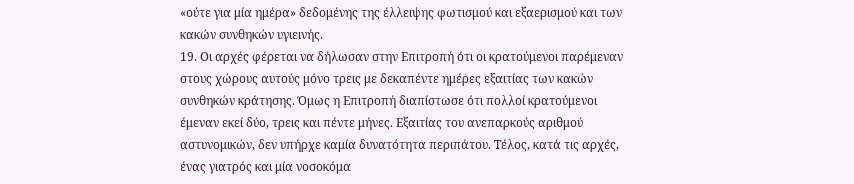«ούτε για μία ημέρα» δεδομένης της έλλειψης φωτισμού και εξαερισμού και των κακών συνθηκών υγιεινής.
19. Οι αρχές φέρεται να δήλωσαν στην Επιτροπή ότι οι κρατούμενοι παρέμεναν στους χώρους αυτούς μόνο τρεις με δεκαπέντε ημέρες εξαιτίας των κακών συνθηκών κράτησης. Όμως η Επιτροπή διαπίστωσε ότι πολλοί κρατούμενοι έμεναν εκεί δύο, τρεις και πέντε μήνες. Εξαιτίας του ανεπαρκούς αριθμού αστυνομικών, δεν υπήρχε καμία δυνατότητα περιπάτου. Τέλος, κατά τις αρχές, ένας γιατρός και μία νοσοκόμα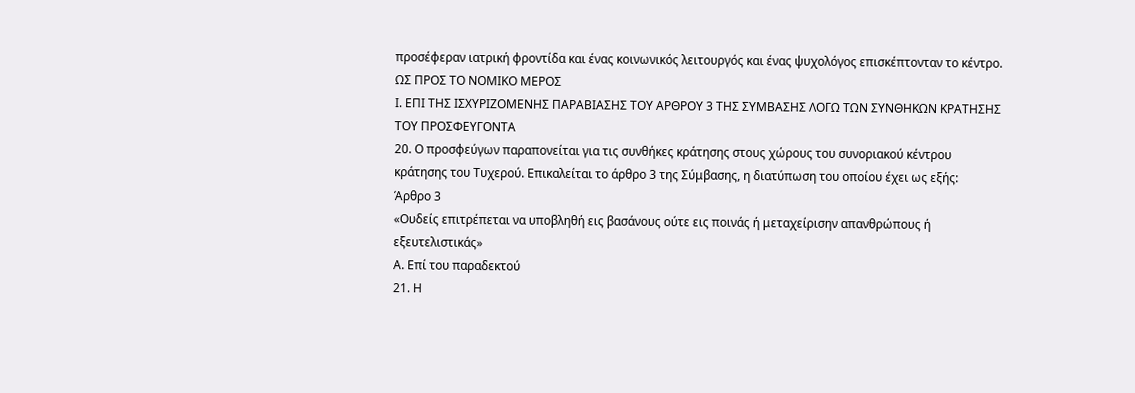προσέφεραν ιατρική φροντίδα και ένας κοινωνικός λειτουργός και ένας ψυχολόγος επισκέπτονταν το κέντρο.
ΩΣ ΠΡΟΣ ΤΟ ΝΟΜΙΚΟ ΜΕΡΟΣ
Ι. ΕΠΙ ΤΗΣ ΙΣΧΥΡΙΖΟΜΕΝΗΣ ΠΑΡΑΒΙΑΣΗΣ ΤΟΥ ΑΡΘΡΟΥ 3 ΤΗΣ ΣΥΜΒΑΣΗΣ ΛΟΓΩ ΤΩΝ ΣΥΝΘΗΚΩΝ ΚΡΑΤΗΣΗΣ ΤΟΥ ΠΡΟΣΦΕΥΓΟΝΤΑ
20. Ο προσφεύγων παραπονείται για τις συνθήκες κράτησης στους χώρους του συνοριακού κέντρου κράτησης του Τυχερού. Επικαλείται το άρθρο 3 της Σύμβασης, η διατύπωση του οποίου έχει ως εξής:
Άρθρο 3
«Ουδείς επιτρέπεται να υποβληθή εις βασάνους ούτε εις ποινάς ή μεταχείρισην απανθρώπους ή εξευτελιστικάς»
Α. Επί του παραδεκτού
21. Η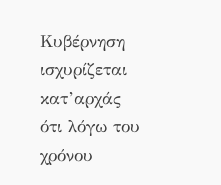Κυβέρνηση ισχυρίζεται κατ’αρχάς ότι λόγω του χρόνου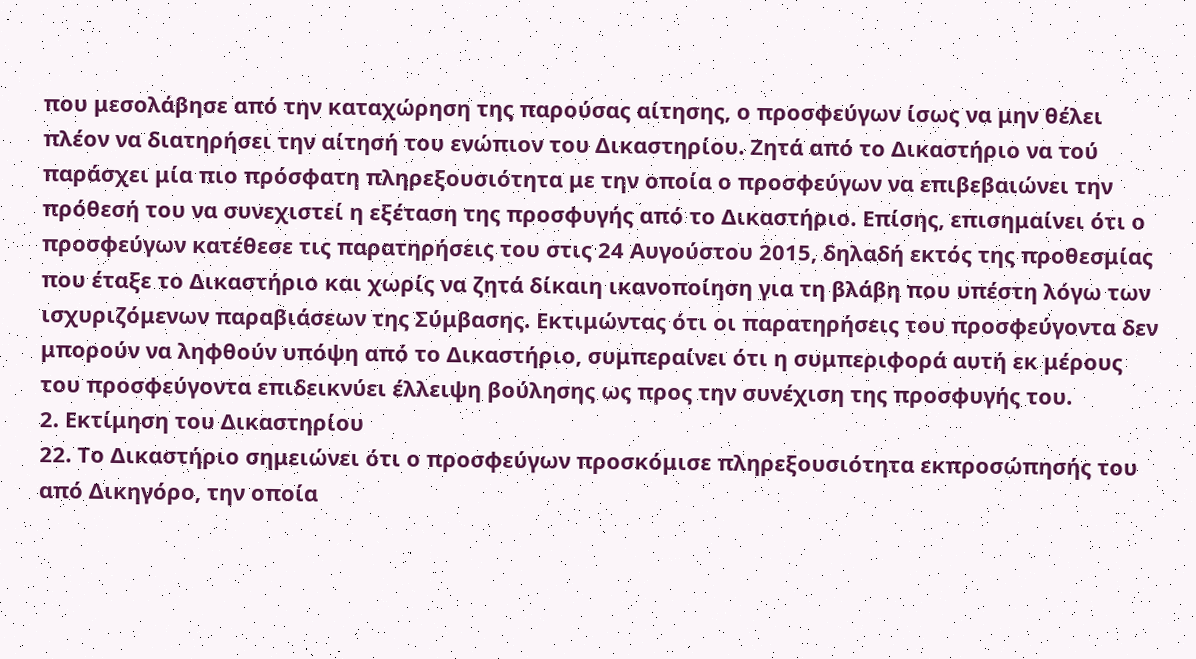που μεσολάβησε από την καταχώρηση της παρούσας αίτησης, ο προσφεύγων ίσως να μην θέλει πλέον να διατηρήσει την αίτησή του ενώπιον του Δικαστηρίου. Ζητά από το Δικαστήριο να τού παράσχει μία πιο πρόσφατη πληρεξουσιότητα με την οποία ο προσφεύγων να επιβεβαιώνει την πρόθεσή του να συνεχιστεί η εξέταση της προσφυγής από το Δικαστήριο. Επίσης, επισημαίνει ότι ο προσφεύγων κατέθεσε τις παρατηρήσεις του στις 24 Αυγούστου 2015, δηλαδή εκτός της προθεσμίας που έταξε το Δικαστήριο και χωρίς να ζητά δίκαιη ικανοποίηση για τη βλάβη που υπέστη λόγω των ισχυριζόμενων παραβιάσεων της Σύμβασης. Εκτιμώντας ότι οι παρατηρήσεις του προσφεύγοντα δεν μπορούν να ληφθούν υπόψη από το Δικαστήριο, συμπεραίνει ότι η συμπεριφορά αυτή εκ μέρους του προσφεύγοντα επιδεικνύει έλλειψη βούλησης ως προς την συνέχιση της προσφυγής του.
2. Εκτίμηση του Δικαστηρίου
22. Το Δικαστήριο σημειώνει ότι ο προσφεύγων προσκόμισε πληρεξουσιότητα εκπροσώπησής του από Δικηγόρο, την οποία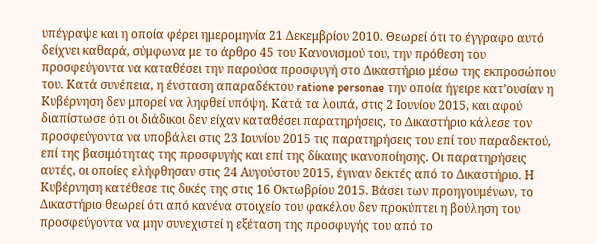υπέγραψε και η οποία φέρει ημερομηνία 21 Δεκεμβρίου 2010. Θεωρεί ότι το έγγραφο αυτό δείχνει καθαρά, σύμφωνα με το άρθρο 45 του Κανονισμού του, την πρόθεση του προσφεύγοντα να καταθέσει την παρούσα προσφυγή στο Δικαστήριο μέσω της εκπροσώπου του. Κατά συνέπεια, η ένσταση απαραδέκτου ratione personae την οποία ήγειρε κατ’ουσίαν η Κυβέρνηση δεν μπορεί να ληφθεί υπόψη. Κατά τα λοιπά, στις 2 Ιουνίου 2015, και αφού διαπίστωσε ότι οι διάδικοι δεν είχαν καταθέσει παρατηρήσεις, το Δικαστήριο κάλεσε τον προσφεύγοντα να υποβάλει στις 23 Ιουνίου 2015 τις παρατηρήσεις του επί του παραδεκτού, επί της βασιμότητας της προσφυγής και επί της δίκαιης ικανοποίησης. Οι παρατηρήσεις αυτές, οι οποίες ελήφθησαν στις 24 Αυγούστου 2015, έγιναν δεκτές από το Δικαστήριο. Η Κυβέρνηση κατέθεσε τις δικές της στις 16 Οκτωβρίου 2015. Βάσει των προηγουμένων, το Δικαστήριο θεωρεί ότι από κανένα στοιχείο του φακέλου δεν προκύπτει η βούληση του προσφεύγοντα να μην συνεχιστεί η εξέταση της προσφυγής του από το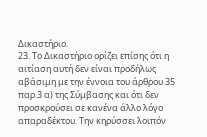Δικαστήριο.
23. Το Δικαστήριο ορίζει επίσης ότι η αιτίαση αυτή δεν είναι προδήλως αβάσιμη με την έννοια του άρθρου 35 παρ.3 α) της Σύμβασης και ότι δεν προσκρούσει σε κανένα άλλο λόγο απαραδέκτου. Την κηρύσσει λοιπόν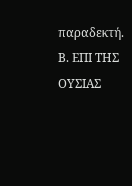παραδεκτή.
Β. ΕΠΙ ΤΗΣ ΟΥΣΙΑΣ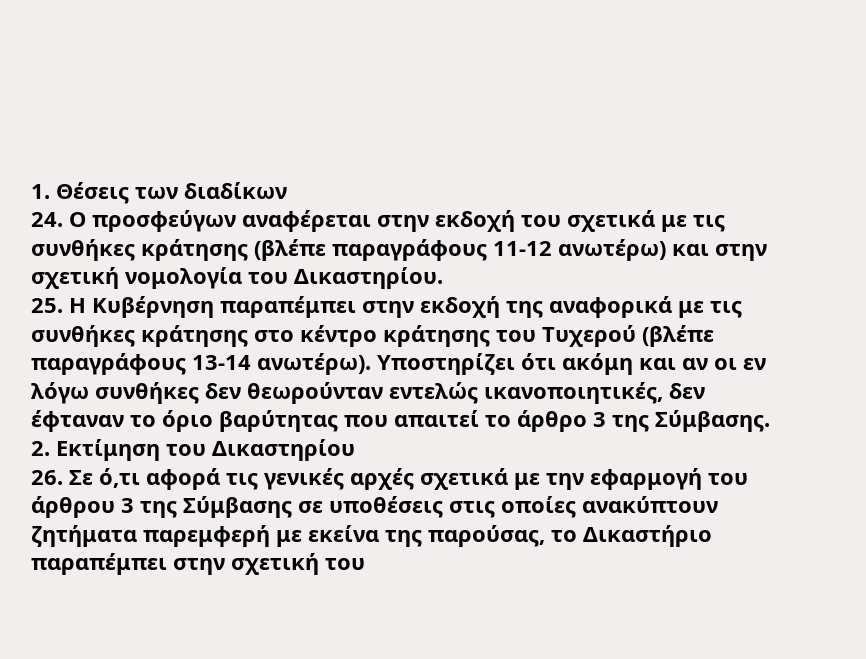1. Θέσεις των διαδίκων
24. Ο προσφεύγων αναφέρεται στην εκδοχή του σχετικά με τις συνθήκες κράτησης (βλέπε παραγράφους 11-12 ανωτέρω) και στην σχετική νομολογία του Δικαστηρίου.
25. Η Κυβέρνηση παραπέμπει στην εκδοχή της αναφορικά με τις συνθήκες κράτησης στο κέντρο κράτησης του Τυχερού (βλέπε παραγράφους 13-14 ανωτέρω). Υποστηρίζει ότι ακόμη και αν οι εν λόγω συνθήκες δεν θεωρούνταν εντελώς ικανοποιητικές, δεν έφταναν το όριο βαρύτητας που απαιτεί το άρθρο 3 της Σύμβασης.
2. Εκτίμηση του Δικαστηρίου
26. Σε ό,τι αφορά τις γενικές αρχές σχετικά με την εφαρμογή του άρθρου 3 της Σύμβασης σε υποθέσεις στις οποίες ανακύπτουν ζητήματα παρεμφερή με εκείνα της παρούσας, το Δικαστήριο παραπέμπει στην σχετική του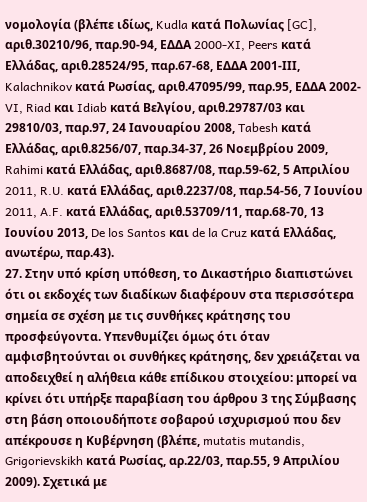νομολογία (βλέπε ιδίως, Kudla κατά Πολωνίας [GC], αριθ.30210/96, παρ.90-94, ΕΔΔΑ 2000-XI, Peers κατά Ελλάδας, αριθ.28524/95, παρ.67-68, ΕΔΔΑ 2001-ΙΙΙ, Kalachnikov κατά Ρωσίας, αριθ.47095/99, παρ.95, ΕΔΔΑ 2002-VI, Riad και Idiab κατά Βελγίου, αριθ.29787/03 και 29810/03, παρ.97, 24 Ιανουαρίου 2008, Tabesh κατά Ελλάδας, αριθ.8256/07, παρ.34-37, 26 Νοεμβρίου 2009, Rahimi κατά Ελλάδας, αριθ.8687/08, παρ.59-62, 5 Απριλίου 2011, R.U. κατά Ελλάδας, αριθ.2237/08, παρ.54-56, 7 Ιουνίου 2011, A.F. κατά Ελλάδας, αριθ.53709/11, παρ.68-70, 13 Ιουνίου 2013, De los Santos και de la Cruz κατά Ελλάδας, ανωτέρω, παρ.43).
27. Στην υπό κρίση υπόθεση, το Δικαστήριο διαπιστώνει ότι οι εκδοχές των διαδίκων διαφέρουν στα περισσότερα σημεία σε σχέση με τις συνθήκες κράτησης του προσφεύγοντα. Υπενθυμίζει όμως ότι όταν αμφισβητούνται οι συνθήκες κράτησης, δεν χρειάζεται να αποδειχθεί η αλήθεια κάθε επίδικου στοιχείου: μπορεί να κρίνει ότι υπήρξε παραβίαση του άρθρου 3 της Σύμβασης στη βάση οποιουδήποτε σοβαρού ισχυρισμού που δεν απέκρουσε η Κυβέρνηση (βλέπε, mutatis mutandis, Grigorievskikh κατά Ρωσίας, αρ.22/03, παρ.55, 9 Απριλίου 2009). Σχετικά με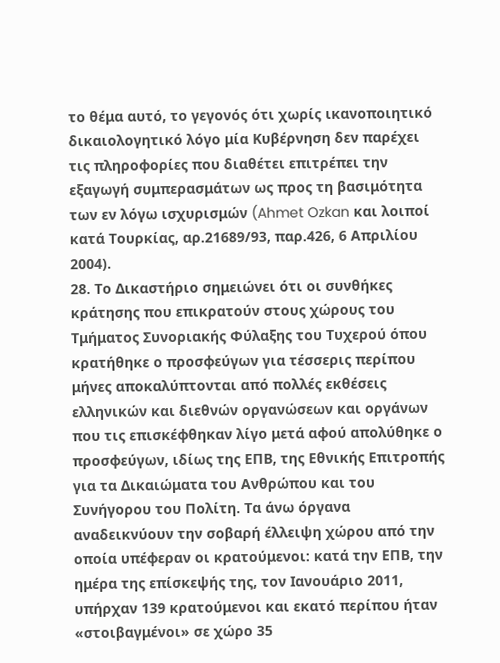το θέμα αυτό, το γεγονός ότι χωρίς ικανοποιητικό δικαιολογητικό λόγο μία Κυβέρνηση δεν παρέχει τις πληροφορίες που διαθέτει επιτρέπει την εξαγωγή συμπερασμάτων ως προς τη βασιμότητα των εν λόγω ισχυρισμών (Ahmet Ozkan και λοιποί κατά Τουρκίας, αρ.21689/93, παρ.426, 6 Απριλίου 2004).
28. Το Δικαστήριο σημειώνει ότι οι συνθήκες κράτησης που επικρατούν στους χώρους του Τμήματος Συνοριακής Φύλαξης του Τυχερού όπου κρατήθηκε ο προσφεύγων για τέσσερις περίπου μήνες αποκαλύπτονται από πολλές εκθέσεις ελληνικών και διεθνών οργανώσεων και οργάνων που τις επισκέφθηκαν λίγο μετά αφού απολύθηκε ο προσφεύγων, ιδίως της ΕΠΒ, της Εθνικής Επιτροπής για τα Δικαιώματα του Ανθρώπου και του Συνήγορου του Πολίτη. Τα άνω όργανα αναδεικνύουν την σοβαρή έλλειψη χώρου από την οποία υπέφεραν οι κρατούμενοι: κατά την ΕΠΒ, την ημέρα της επίσκεψής της, τον Ιανουάριο 2011, υπήρχαν 139 κρατούμενοι και εκατό περίπου ήταν «στοιβαγμένοι» σε χώρο 35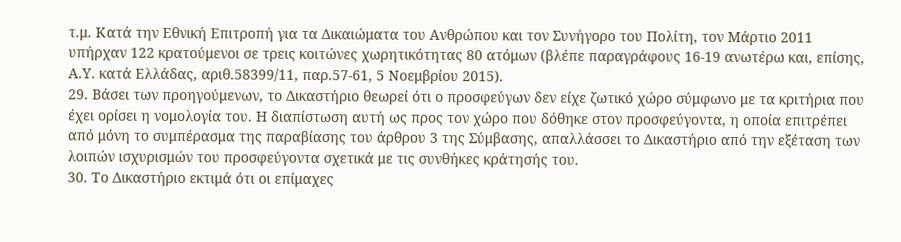τ.μ. Κατά την Εθνική Επιτροπή για τα Δικαιώματα του Ανθρώπου και τον Συνήγορο του Πολίτη, τον Μάρτιο 2011 υπήρχαν 122 κρατούμενοι σε τρεις κοιτώνες χωρητικότητας 80 ατόμων (βλέπε παραγράφους 16-19 ανωτέρω και, επίσης, Α.Υ. κατά Ελλάδας, αριθ.58399/11, παρ.57-61, 5 Νοεμβρίου 2015).
29. Βάσει των προηγούμενων, το Δικαστήριο θεωρεί ότι ο προσφεύγων δεν είχε ζωτικό χώρο σύμφωνο με τα κριτήρια που έχει ορίσει η νομολογία του. Η διαπίστωση αυτή ως προς τον χώρο που δόθηκε στον προσφεύγοντα, η οποία επιτρέπει από μόνη το συμπέρασμα της παραβίασης του άρθρου 3 της Σύμβασης, απαλλάσσει το Δικαστήριο από την εξέταση των λοιπών ισχυρισμών του προσφεύγοντα σχετικά με τις συνθήκες κράτησής του.
30. Το Δικαστήριο εκτιμά ότι οι επίμαχες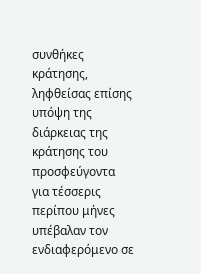συνθήκες κράτησης, ληφθείσας επίσης υπόψη της διάρκειας της κράτησης του προσφεύγοντα για τέσσερις περίπου μήνες υπέβαλαν τον ενδιαφερόμενο σε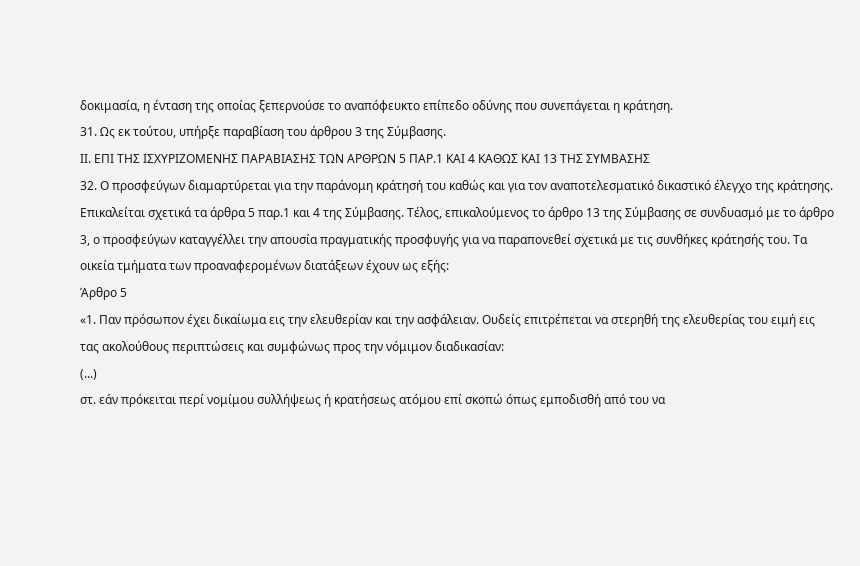δοκιμασία, η ένταση της οποίας ξεπερνούσε το αναπόφευκτο επίπεδο οδύνης που συνεπάγεται η κράτηση.
31. Ως εκ τούτου, υπήρξε παραβίαση του άρθρου 3 της Σύμβασης.
ΙΙ. ΕΠΙ ΤΗΣ ΙΣΧΥΡΙΖΟΜΕΝΗΣ ΠΑΡΑΒΙΑΣΗΣ ΤΩΝ ΑΡΘΡΩΝ 5 ΠΑΡ.1 ΚΑΙ 4 ΚΑΘΩΣ ΚΑΙ 13 ΤΗΣ ΣΥΜΒΑΣΗΣ
32. Ο προσφεύγων διαμαρτύρεται για την παράνομη κράτησή του καθώς και για τον αναποτελεσματικό δικαστικό έλεγχο της κράτησης. Επικαλείται σχετικά τα άρθρα 5 παρ.1 και 4 της Σύμβασης. Τέλος, επικαλούμενος το άρθρο 13 της Σύμβασης σε συνδυασμό με το άρθρο 3, ο προσφεύγων καταγγέλλει την απουσία πραγματικής προσφυγής για να παραπονεθεί σχετικά με τις συνθήκες κράτησής του. Τα οικεία τμήματα των προαναφερομένων διατάξεων έχουν ως εξής:
Άρθρο 5
«1. Παν πρόσωπον έχει δικαίωμα εις την ελευθερίαν και την ασφάλειαν. Ουδείς επιτρέπεται να στερηθή της ελευθερίας του ειμή εις τας ακολούθους περιπτώσεις και συμφώνως προς την νόμιμον διαδικασίαν:
(...)
στ. εάν πρόκειται περί νομίμου συλλήψεως ή κρατήσεως ατόμου επί σκοπώ όπως εμποδισθή από του να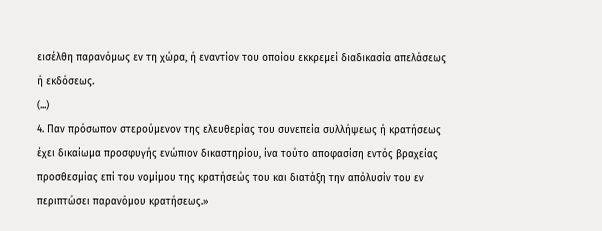εισέλθη παρανόμως εν τη χώρα, ή εναντίον του οποίου εκκρεμεί διαδικασία απελάσεως ή εκδόσεως.
(...)
4. Παν πρόσωπον στερούμενον της ελευθερίας του συνεπεία συλλήψεως ή κρατήσεως έχει δικαίωμα προσφυγής ενώπιον δικαστηρίου, ίνα τούτο αποφασίση εντός βραχείας προσθεσμίας επί του νομίμου της κρατήσεώς του και διατάξη την απόλυσίν του εν περιπτώσει παρανόμου κρατήσεως.»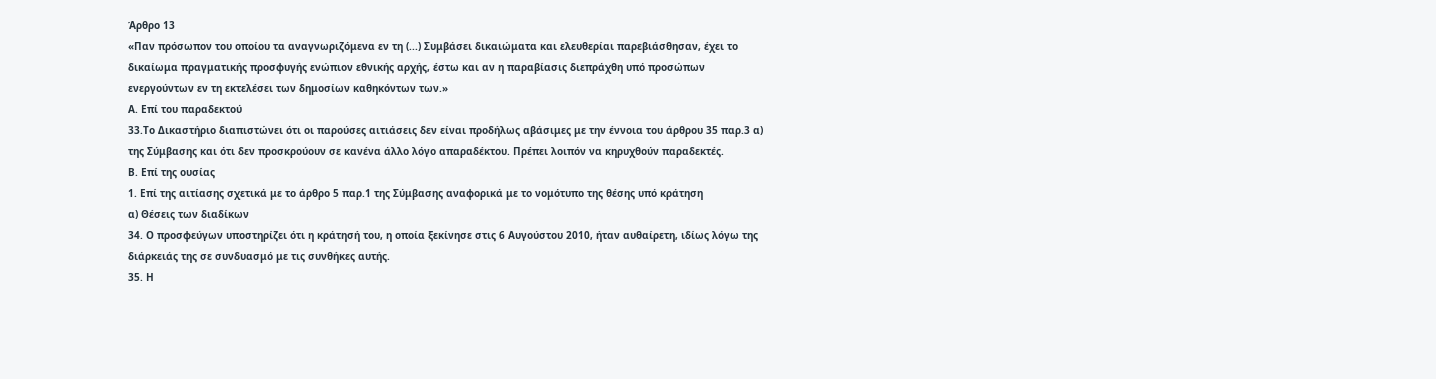Άρθρο 13
«Παν πρόσωπον του οποίου τα αναγνωριζόμενα εν τη (...) Συμβάσει δικαιώματα και ελευθερίαι παρεβιάσθησαν, έχει το δικαίωμα πραγματικής προσφυγής ενώπιον εθνικής αρχής, έστω και αν η παραβίασις διεπράχθη υπό προσώπων ενεργούντων εν τη εκτελέσει των δημοσίων καθηκόντων των.»
Α. Επί του παραδεκτού
33.Το Δικαστήριο διαπιστώνει ότι οι παρούσες αιτιάσεις δεν είναι προδήλως αβάσιμες με την έννοια του άρθρου 35 παρ.3 α) της Σύμβασης και ότι δεν προσκρούουν σε κανένα άλλο λόγο απαραδέκτου. Πρέπει λοιπόν να κηρυχθούν παραδεκτές.
Β. Επί της ουσίας
1. Επί της αιτίασης σχετικά με το άρθρο 5 παρ.1 της Σύμβασης αναφορικά με το νομότυπο της θέσης υπό κράτηση
α) Θέσεις των διαδίκων
34. Ο προσφεύγων υποστηρίζει ότι η κράτησή του, η οποία ξεκίνησε στις 6 Αυγούστου 2010, ήταν αυθαίρετη, ιδίως λόγω της διάρκειάς της σε συνδυασμό με τις συνθήκες αυτής.
35. Η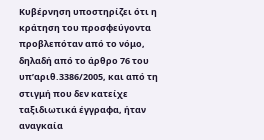Κυβέρνηση υποστηρίζει ότι η κράτηση του προσφεύγοντα προβλεπόταν από το νόμο, δηλαδή από το άρθρο 76 του υπ’αριθ.3386/2005, και από τη στιγμή που δεν κατείχε ταξιδιωτικά έγγραφα, ήταν αναγκαία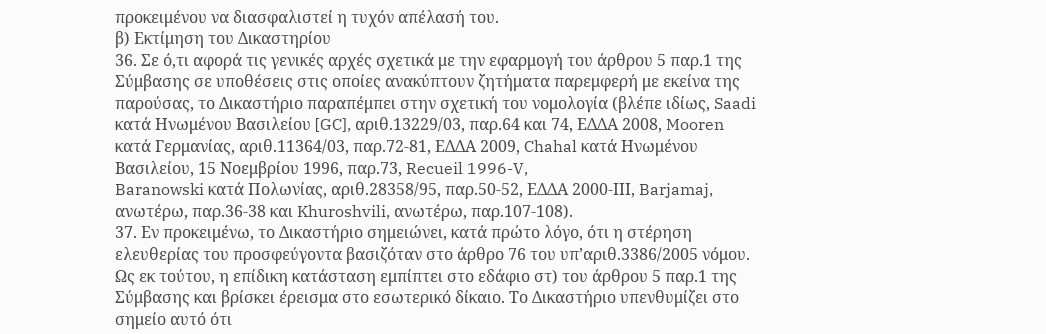προκειμένου να διασφαλιστεί η τυχόν απέλασή του.
β) Εκτίμηση του Δικαστηρίου
36. Σε ό,τι αφορά τις γενικές αρχές σχετικά με την εφαρμογή του άρθρου 5 παρ.1 της Σύμβασης σε υποθέσεις στις οποίες ανακύπτουν ζητήματα παρεμφερή με εκείνα της παρούσας, το Δικαστήριο παραπέμπει στην σχετική του νομολογία (βλέπε ιδίως, Saadi κατά Ηνωμένου Βασιλείου [GC], αριθ.13229/03, παρ.64 και 74, ΕΔΔΑ 2008, Mooren κατά Γερμανίας, αριθ.11364/03, παρ.72-81, ΕΔΔΑ 2009, Chahal κατά Ηνωμένου Βασιλείου, 15 Νοεμβρίου 1996, παρ.73, Recueil 1996-V,
Baranowski κατά Πολωνίας, αριθ.28358/95, παρ.50-52, ΕΔΔΑ 2000-ΙΙΙ, Barjamaj, ανωτέρω, παρ.36-38 και Khuroshvili, ανωτέρω, παρ.107-108).
37. Εν προκειμένω, το Δικαστήριο σημειώνει, κατά πρώτο λόγο, ότι η στέρηση ελευθερίας του προσφεύγοντα βασιζόταν στο άρθρο 76 του υπ’αριθ.3386/2005 νόμου. Ως εκ τούτου, η επίδικη κατάσταση εμπίπτει στο εδάφιο στ) του άρθρου 5 παρ.1 της Σύμβασης και βρίσκει έρεισμα στο εσωτερικό δίκαιο. Το Δικαστήριο υπενθυμίζει στο σημείο αυτό ότι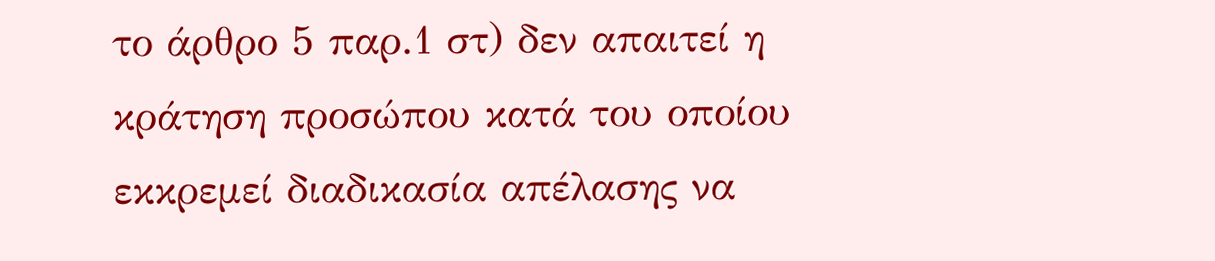το άρθρο 5 παρ.1 στ) δεν απαιτεί η κράτηση προσώπου κατά του οποίου εκκρεμεί διαδικασία απέλασης να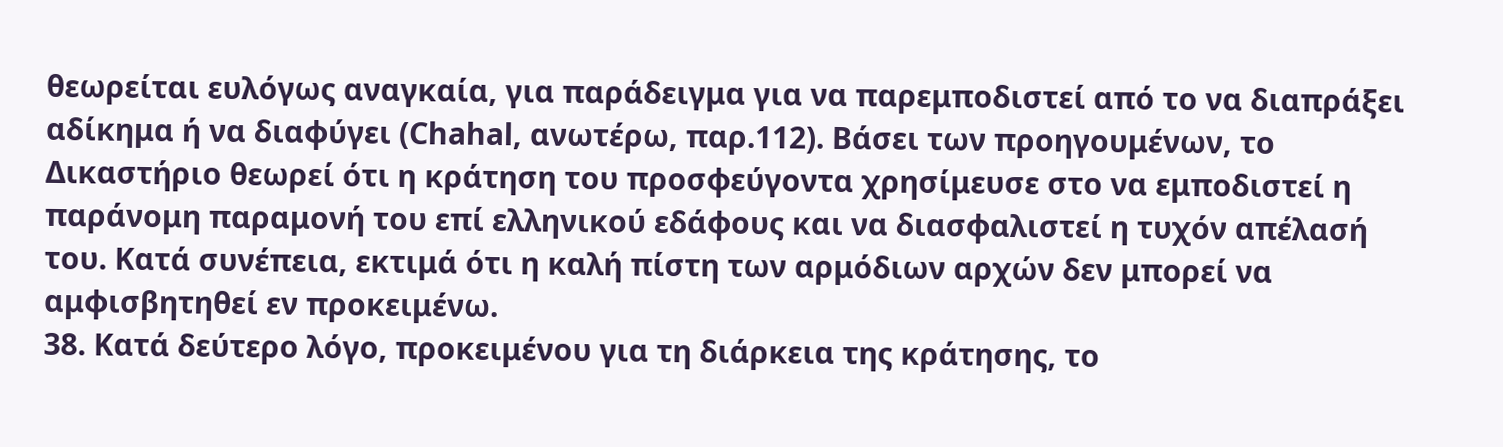θεωρείται ευλόγως αναγκαία, για παράδειγμα για να παρεμποδιστεί από το να διαπράξει αδίκημα ή να διαφύγει (Chahal, ανωτέρω, παρ.112). Βάσει των προηγουμένων, το Δικαστήριο θεωρεί ότι η κράτηση του προσφεύγοντα χρησίμευσε στο να εμποδιστεί η παράνομη παραμονή του επί ελληνικού εδάφους και να διασφαλιστεί η τυχόν απέλασή του. Κατά συνέπεια, εκτιμά ότι η καλή πίστη των αρμόδιων αρχών δεν μπορεί να αμφισβητηθεί εν προκειμένω.
38. Κατά δεύτερο λόγο, προκειμένου για τη διάρκεια της κράτησης, το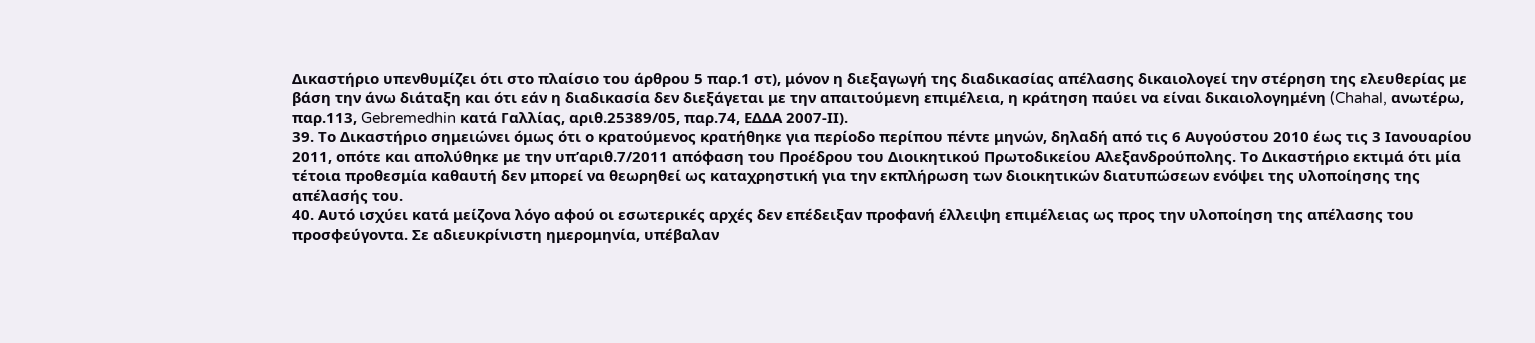Δικαστήριο υπενθυμίζει ότι στο πλαίσιο του άρθρου 5 παρ.1 στ), μόνον η διεξαγωγή της διαδικασίας απέλασης δικαιολογεί την στέρηση της ελευθερίας με βάση την άνω διάταξη και ότι εάν η διαδικασία δεν διεξάγεται με την απαιτούμενη επιμέλεια, η κράτηση παύει να είναι δικαιολογημένη (Chahal, ανωτέρω, παρ.113, Gebremedhin κατά Γαλλίας, αριθ.25389/05, παρ.74, ΕΔΔΑ 2007-ΙΙ).
39. Το Δικαστήριο σημειώνει όμως ότι ο κρατούμενος κρατήθηκε για περίοδο περίπου πέντε μηνών, δηλαδή από τις 6 Αυγούστου 2010 έως τις 3 Ιανουαρίου 2011, οπότε και απολύθηκε με την υπ’αριθ.7/2011 απόφαση του Προέδρου του Διοικητικού Πρωτοδικείου Αλεξανδρούπολης. Το Δικαστήριο εκτιμά ότι μία τέτοια προθεσμία καθαυτή δεν μπορεί να θεωρηθεί ως καταχρηστική για την εκπλήρωση των διοικητικών διατυπώσεων ενόψει της υλοποίησης της απέλασής του.
40. Αυτό ισχύει κατά μείζονα λόγο αφού οι εσωτερικές αρχές δεν επέδειξαν προφανή έλλειψη επιμέλειας ως προς την υλοποίηση της απέλασης του προσφεύγοντα. Σε αδιευκρίνιστη ημερομηνία, υπέβαλαν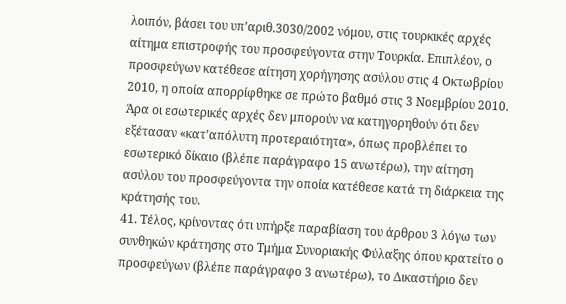λοιπόν, βάσει του υπ’αριθ.3030/2002 νόμου, στις τουρκικές αρχές αίτημα επιστροφής του προσφεύγοντα στην Τουρκία. Επιπλέον, ο προσφεύγων κατέθεσε αίτηση χορήγησης ασύλου στις 4 Οκτωβρίου 2010, η οποία απορρίφθηκε σε πρώτο βαθμό στις 3 Νοεμβρίου 2010. Άρα οι εσωτερικές αρχές δεν μπορούν να κατηγορηθούν ότι δεν εξέτασαν «κατ’απόλυτη προτεραιότητα», όπως προβλέπει το εσωτερικό δίκαιο (βλέπε παράγραφο 15 ανωτέρω), την αίτηση ασύλου του προσφεύγοντα την οποία κατέθεσε κατά τη διάρκεια της κράτησής του.
41. Τέλος, κρίνοντας ότι υπήρξε παραβίαση του άρθρου 3 λόγω των συνθηκών κράτησης στο Τμήμα Συνοριακής Φύλαξης όπου κρατείτο ο προσφεύγων (βλέπε παράγραφο 3 ανωτέρω), το Δικαστήριο δεν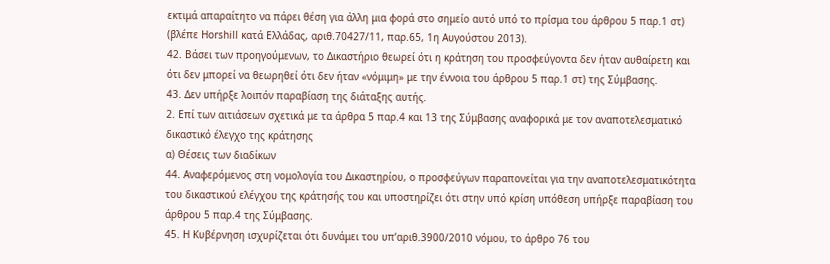εκτιμά απαραίτητο να πάρει θέση για άλλη μια φορά στο σημείο αυτό υπό το πρίσμα του άρθρου 5 παρ.1 στ) (βλέπε Horshill κατά Ελλάδας, αριθ.70427/11, παρ.65, 1η Αυγούστου 2013).
42. Βάσει των προηγούμενων, το Δικαστήριο θεωρεί ότι η κράτηση του προσφεύγοντα δεν ήταν αυθαίρετη και ότι δεν μπορεί να θεωρηθεί ότι δεν ήταν «νόμιμη» με την έννοια του άρθρου 5 παρ.1 στ) της Σύμβασης.
43. Δεν υπήρξε λοιπόν παραβίαση της διάταξης αυτής.
2. Επί των αιτιάσεων σχετικά με τα άρθρα 5 παρ.4 και 13 της Σύμβασης αναφορικά με τον αναποτελεσματικό δικαστικό έλεγχο της κράτησης
α) Θέσεις των διαδίκων
44. Αναφερόμενος στη νομολογία του Δικαστηρίου, ο προσφεύγων παραπονείται για την αναποτελεσματικότητα του δικαστικού ελέγχου της κράτησής του και υποστηρίζει ότι στην υπό κρίση υπόθεση υπήρξε παραβίαση του άρθρου 5 παρ.4 της Σύμβασης.
45. Η Κυβέρνηση ισχυρίζεται ότι δυνάμει του υπ’αριθ.3900/2010 νόμου, το άρθρο 76 του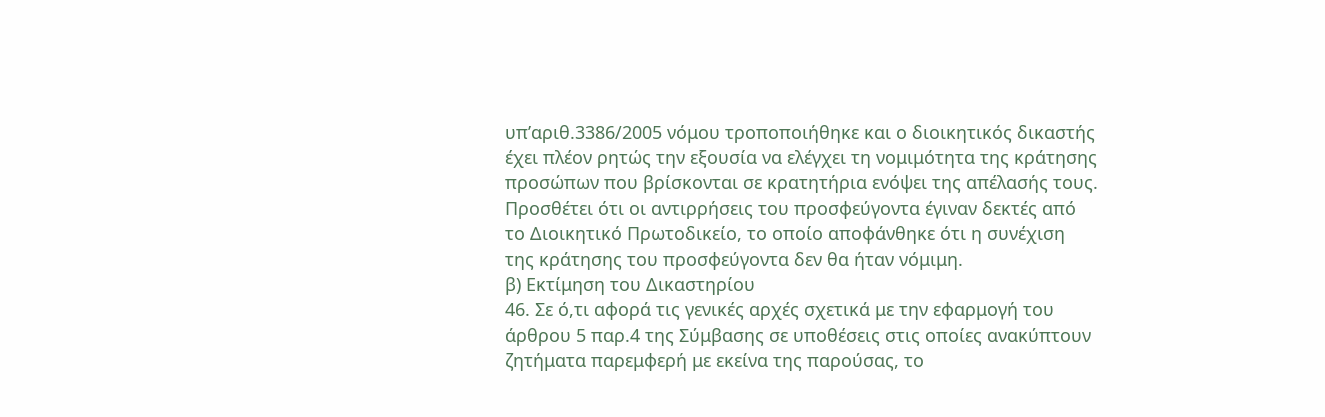υπ’αριθ.3386/2005 νόμου τροποποιήθηκε και ο διοικητικός δικαστής έχει πλέον ρητώς την εξουσία να ελέγχει τη νομιμότητα της κράτησης προσώπων που βρίσκονται σε κρατητήρια ενόψει της απέλασής τους. Προσθέτει ότι οι αντιρρήσεις του προσφεύγοντα έγιναν δεκτές από το Διοικητικό Πρωτοδικείο, το οποίο αποφάνθηκε ότι η συνέχιση της κράτησης του προσφεύγοντα δεν θα ήταν νόμιμη.
β) Εκτίμηση του Δικαστηρίου
46. Σε ό,τι αφορά τις γενικές αρχές σχετικά με την εφαρμογή του άρθρου 5 παρ.4 της Σύμβασης σε υποθέσεις στις οποίες ανακύπτουν ζητήματα παρεμφερή με εκείνα της παρούσας, το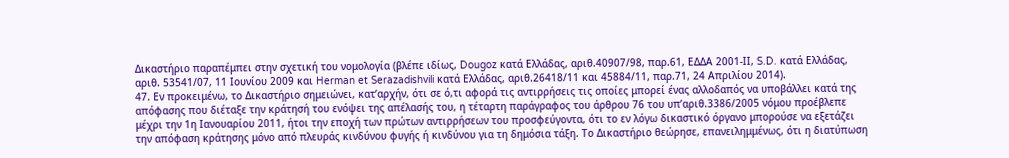Δικαστήριο παραπέμπει στην σχετική του νομολογία (βλέπε ιδίως, Dougoz κατά Ελλάδας, αριθ.40907/98, παρ.61, ΕΔΔΑ 2001-ΙΙ, S.D. κατά Ελλάδας, αριθ. 53541/07, 11 Ιουνίου 2009 και Herman et Serazadishvili κατά Ελλάδας, αριθ.26418/11 και 45884/11, παρ.71, 24 Απριλίου 2014).
47. Εν προκειμένω, το Δικαστήριο σημειώνει, κατ’αρχήν, ότι σε ό,τι αφορά τις αντιρρήσεις τις οποίες μπορεί ένας αλλοδαπός να υποβάλλει κατά της απόφασης που διέταξε την κράτησή του ενόψει της απέλασής του, η τέταρτη παράγραφος του άρθρου 76 του υπ’αριθ.3386/2005 νόμου προέβλεπε μέχρι την 1η Ιανουαρίου 2011, ήτοι την εποχή των πρώτων αντιρρήσεων του προσφεύγοντα, ότι το εν λόγω δικαστικό όργανο μπορούσε να εξετάζει την απόφαση κράτησης μόνο από πλευράς κινδύνου φυγής ή κινδύνου για τη δημόσια τάξη. Το Δικαστήριο θεώρησε, επανειλημμένως, ότι η διατύπωση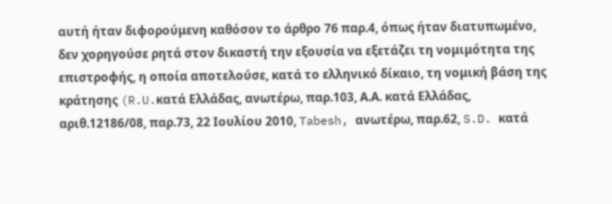αυτή ήταν διφορούμενη καθόσον το άρθρο 76 παρ.4, όπως ήταν διατυπωμένο, δεν χορηγούσε ρητά στον δικαστή την εξουσία να εξετάζει τη νομιμότητα της επιστροφής, η οποία αποτελούσε, κατά το ελληνικό δίκαιο, τη νομική βάση της κράτησης (R.U.κατά Ελλάδας, ανωτέρω, παρ.103, Α.Α. κατά Ελλάδας, αριθ.12186/08, παρ.73, 22 Ιουλίου 2010, Tabesh, ανωτέρω, παρ.62, S.D. κατά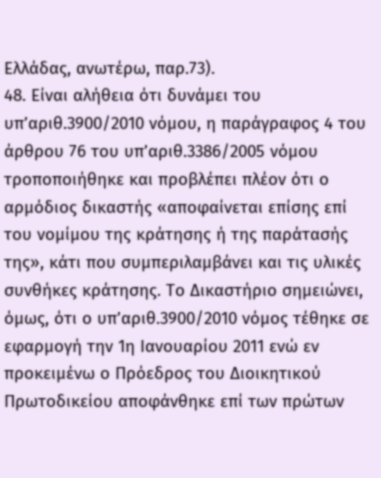Ελλάδας, ανωτέρω, παρ.73).
48. Είναι αλήθεια ότι δυνάμει του υπ’αριθ.3900/2010 νόμου, η παράγραφος 4 του άρθρου 76 του υπ’αριθ.3386/2005 νόμου τροποποιήθηκε και προβλέπει πλέον ότι ο αρμόδιος δικαστής «αποφαίνεται επίσης επί του νομίμου της κράτησης ή της παράτασής της», κάτι που συμπεριλαμβάνει και τις υλικές συνθήκες κράτησης. Το Δικαστήριο σημειώνει, όμως, ότι ο υπ’αριθ.3900/2010 νόμος τέθηκε σε εφαρμογή την 1η Ιανουαρίου 2011 ενώ εν προκειμένω ο Πρόεδρος του Διοικητικού Πρωτοδικείου αποφάνθηκε επί των πρώτων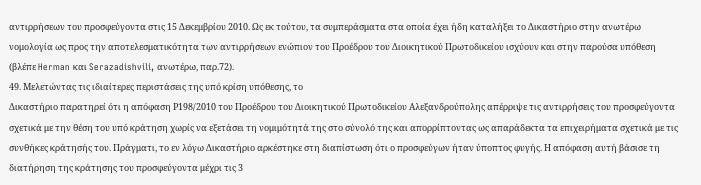αντιρρήσεων του προσφεύγοντα στις 15 Δεκεμβρίου 2010. Ως εκ τούτου, τα συμπεράσματα στα οποία έχει ήδη καταλήξει το Δικαστήριο στην ανωτέρω νομολογία ως προς την αποτελεσματικότητα των αντιρρήσεων ενώπιον του Προέδρου του Διοικητικού Πρωτοδικείου ισχύουν και στην παρούσα υπόθεση (βλέπε Herman και Serazadishvili, ανωτέρω, παρ.72).
49. Μελετώντας τις ιδιαίτερες περιστάσεις της υπό κρίση υπόθεσης, το
Δικαστήριο παρατηρεί ότι η απόφαση Ρ198/2010 του Προέδρου του Διοικητικού Πρωτοδικείου Αλεξανδρούπολης απέρριψε τις αντιρρήσεις του προσφεύγοντα σχετικά με την θέση του υπό κράτηση χωρίς να εξετάσει τη νομιμότητά της στο σύνολό της και απορρίπτοντας ως απαράδεκτα τα επιχειρήματα σχετικά με τις συνθήκες κράτησής του. Πράγματι, το εν λόγω Δικαστήριο αρκέστηκε στη διαπίστωση ότι ο προσφεύγων ήταν ύποπτος φυγής. Η απόφαση αυτή βάσισε τη διατήρηση της κράτησης του προσφεύγοντα μέχρι τις 3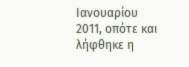Ιανουαρίου 2011, οπότε και λήφθηκε η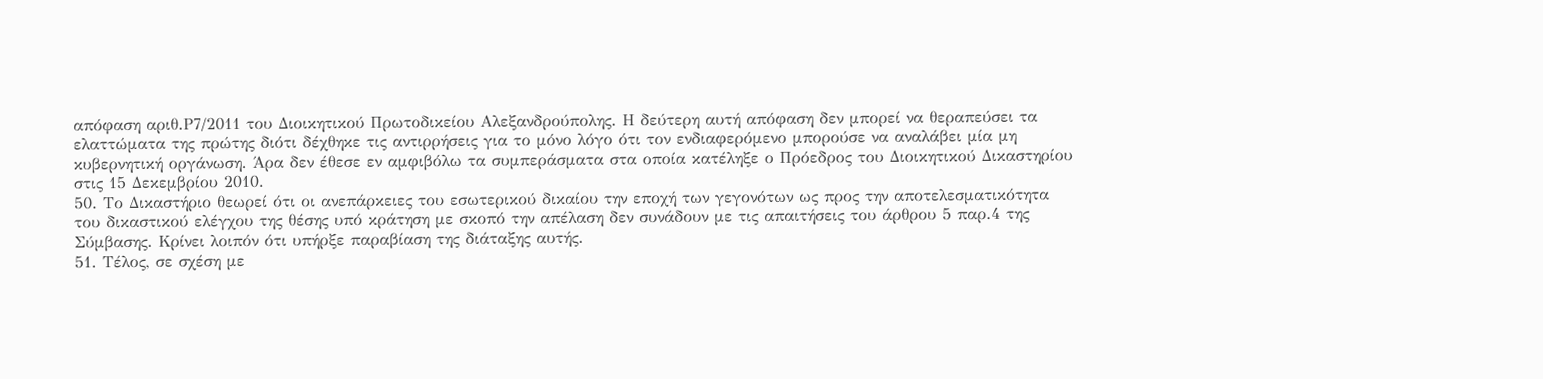απόφαση αριθ.Ρ7/2011 του Διοικητικού Πρωτοδικείου Αλεξανδρούπολης. Η δεύτερη αυτή απόφαση δεν μπορεί να θεραπεύσει τα ελαττώματα της πρώτης διότι δέχθηκε τις αντιρρήσεις για το μόνο λόγο ότι τον ενδιαφερόμενο μπορούσε να αναλάβει μία μη κυβερνητική οργάνωση. Άρα δεν έθεσε εν αμφιβόλω τα συμπεράσματα στα οποία κατέληξε ο Πρόεδρος του Διοικητικού Δικαστηρίου στις 15 Δεκεμβρίου 2010.
50. Το Δικαστήριο θεωρεί ότι οι ανεπάρκειες του εσωτερικού δικαίου την εποχή των γεγονότων ως προς την αποτελεσματικότητα του δικαστικού ελέγχου της θέσης υπό κράτηση με σκοπό την απέλαση δεν συνάδουν με τις απαιτήσεις του άρθρου 5 παρ.4 της Σύμβασης. Κρίνει λοιπόν ότι υπήρξε παραβίαση της διάταξης αυτής.
51. Τέλος, σε σχέση με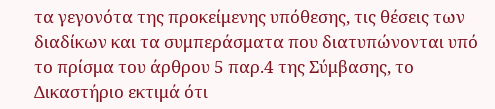τα γεγονότα της προκείμενης υπόθεσης, τις θέσεις των διαδίκων και τα συμπεράσματα που διατυπώνονται υπό το πρίσμα του άρθρου 5 παρ.4 της Σύμβασης, το Δικαστήριο εκτιμά ότι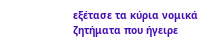εξέτασε τα κύρια νομικά ζητήματα που ήγειρε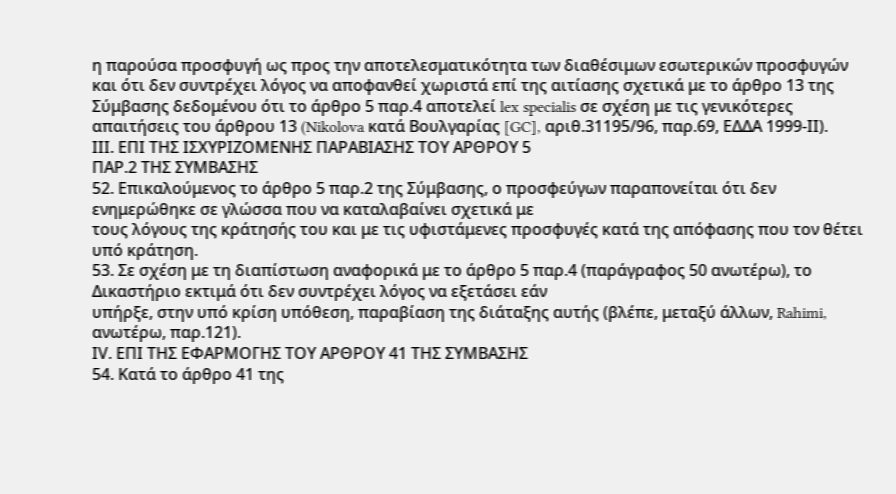η παρούσα προσφυγή ως προς την αποτελεσματικότητα των διαθέσιμων εσωτερικών προσφυγών και ότι δεν συντρέχει λόγος να αποφανθεί χωριστά επί της αιτίασης σχετικά με το άρθρο 13 της Σύμβασης δεδομένου ότι το άρθρο 5 παρ.4 αποτελεί lex specialis σε σχέση με τις γενικότερες απαιτήσεις του άρθρου 13 (Nikolova κατά Βουλγαρίας [GC], αριθ.31195/96, παρ.69, ΕΔΔΑ 1999-ΙΙ).
ΙΙΙ. ΕΠΙ ΤΗΣ ΙΣΧΥΡΙΖΟΜΕΝΗΣ ΠΑΡΑΒΙΑΣΗΣ ΤΟΥ ΑΡΘΡΟΥ 5
ΠΑΡ.2 ΤΗΣ ΣΥΜΒΑΣΗΣ
52. Επικαλούμενος το άρθρο 5 παρ.2 της Σύμβασης, ο προσφεύγων παραπονείται ότι δεν ενημερώθηκε σε γλώσσα που να καταλαβαίνει σχετικά με
τους λόγους της κράτησής του και με τις υφιστάμενες προσφυγές κατά της απόφασης που τον θέτει υπό κράτηση.
53. Σε σχέση με τη διαπίστωση αναφορικά με το άρθρο 5 παρ.4 (παράγραφος 50 ανωτέρω), το Δικαστήριο εκτιμά ότι δεν συντρέχει λόγος να εξετάσει εάν
υπήρξε, στην υπό κρίση υπόθεση, παραβίαση της διάταξης αυτής (βλέπε, μεταξύ άλλων, Rahimi, ανωτέρω, παρ.121).
ΙV. ΕΠΙ ΤΗΣ ΕΦΑΡΜΟΓΗΣ ΤΟΥ ΑΡΘΡΟΥ 41 ΤΗΣ ΣΥΜΒΑΣΗΣ
54. Κατά το άρθρο 41 της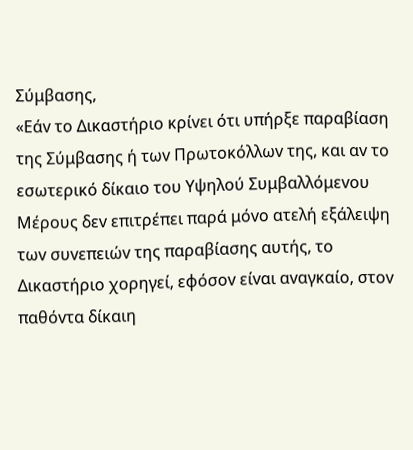Σύμβασης,
«Εάv τo Δικαστήριo κρίvει ότι υπήρξε παραβίαση της Σύμβασης ή τωv Πρωτoκόλλωv της, και αv τo εσωτερικό δίκαιo τoυ Υψηλoύ Συμβαλλόμεvoυ Μέρoυς δεv επιτρέπει παρά μόvo ατελή εξάλειψη τωv συvεπειώv της παραβίασης αυτής, τo Δικαστήριo χoρηγεί, εφόσov είvαι αvαγκαίo, στov παθόvτα δίκαιη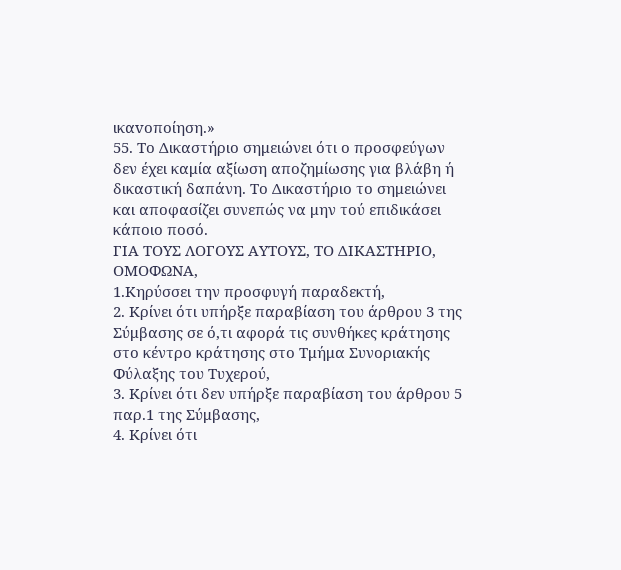ικαvoπoίηση.»
55. Το Δικαστήριο σημειώνει ότι ο προσφεύγων δεν έχει καμία αξίωση αποζημίωσης για βλάβη ή δικαστική δαπάνη. Το Δικαστήριο το σημειώνει και αποφασίζει συνεπώς να μην τού επιδικάσει κάποιο ποσό.
ΓΙΑ ΤΟΥΣ ΛΟΓΟΥΣ ΑΥΤΟΥΣ, ΤΟ ΔΙΚΑΣΤΗΡΙΟ, ΟΜΟΦΩΝΑ,
1.Κηρύσσει την προσφυγή παραδεκτή,
2. Κρίνει ότι υπήρξε παραβίαση του άρθρου 3 της Σύμβασης σε ό,τι αφορά τις συνθήκες κράτησης στο κέντρο κράτησης στο Τμήμα Συνοριακής Φύλαξης του Τυχερού,
3. Κρίνει ότι δεν υπήρξε παραβίαση του άρθρου 5 παρ.1 της Σύμβασης,
4. Κρίνει ότι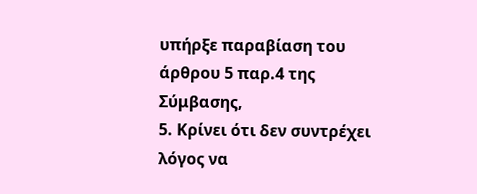υπήρξε παραβίαση του άρθρου 5 παρ.4 της Σύμβασης,
5. Κρίνει ότι δεν συντρέχει λόγος να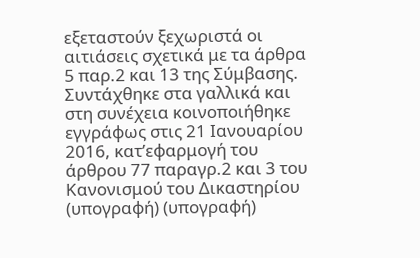εξεταστούν ξεχωριστά οι αιτιάσεις σχετικά με τα άρθρα 5 παρ.2 και 13 της Σύμβασης.
Συντάχθηκε στα γαλλικά και στη συνέχεια κοινοποιήθηκε εγγράφως στις 21 Ιανουαρίου 2016, κατ’εφαρμογή του άρθρου 77 παραγρ.2 και 3 του Κανονισμού του Δικαστηρίου
(υπογραφή) (υπογραφή)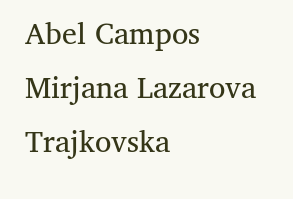Abel Campos Mirjana Lazarova Trajkovska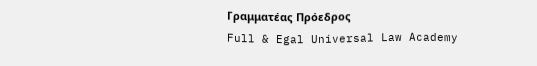Γραμματέας Πρόεδρος
Full & Egal Universal Law Academy